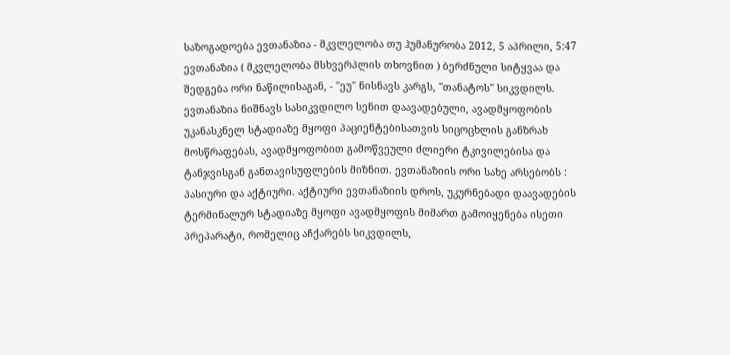საზოგადოება ევთანაზია - მკვლელობა თუ ჰუმანურობა 2012, 5 აპრილი, 5:47 ევთანაზია ( მკვლელობა მსხვერპლის თხოვნით ) ბერძნული სიტყვაა და შედგება ორი ნაწილისაგან, - ''ეუ'' ნისნავს კარგს, ''თანატოს'' სიკვდილს. ევთანაზია ნიშნავს სასიკვდილო სენით დაავადებული, ავადმყოფობის უკანასკნელ სტადიაზე მყოფი პაციენტებისათვის სიცოცხლის განზრახ მოსწრაფებას, ავადმყოფობით გამოწვეული ძლიერი ტკივილებისა და ტანჯვისგან განთავისუფლების მიზნით. ევთანაზიის ორი სახე არსებობს : პასიური და აქტიური. აქტიური ევთანაზიის დროს, უკურნებადი დაავადების ტერმინალურ სტადიაზე მყოფი ავადმყოფის მიმართ გამოიყენება ისეთი პრეპარატი, რომელიც აჩქარებს სიკვდილს,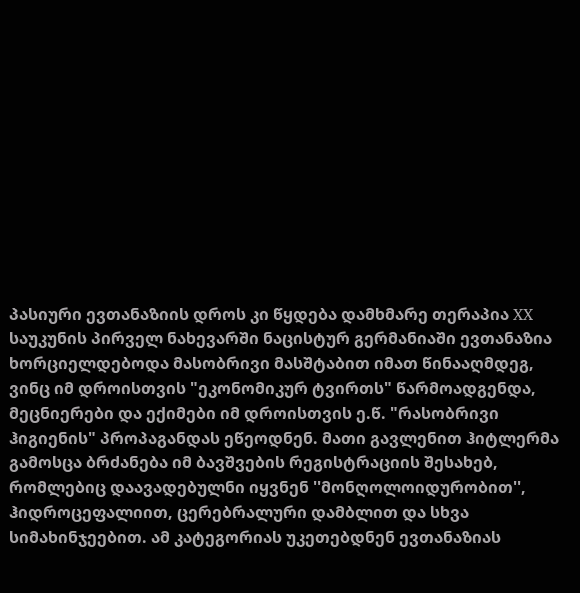პასიური ევთანაზიის დროს კი წყდება დამხმარე თერაპია XX საუკუნის პირველ ნახევარში ნაცისტურ გერმანიაში ევთანაზია ხორციელდებოდა მასობრივი მასშტაბით იმათ წინააღმდეგ, ვინც იმ დროისთვის "ეკონომიკურ ტვირთს" წარმოადგენდა, მეცნიერები და ექიმები იმ დროისთვის ე.წ. "რასობრივი ჰიგიენის" პროპაგანდას ეწეოდნენ. მათი გავლენით ჰიტლერმა გამოსცა ბრძანება იმ ბავშვების რეგისტრაციის შესახებ, რომლებიც დაავადებულნი იყვნენ ''მონღოლოიდურობით'', ჰიდროცეფალიით, ცერებრალური დამბლით და სხვა სიმახინჯეებით. ამ კატეგორიას უკეთებდნენ ევთანაზიას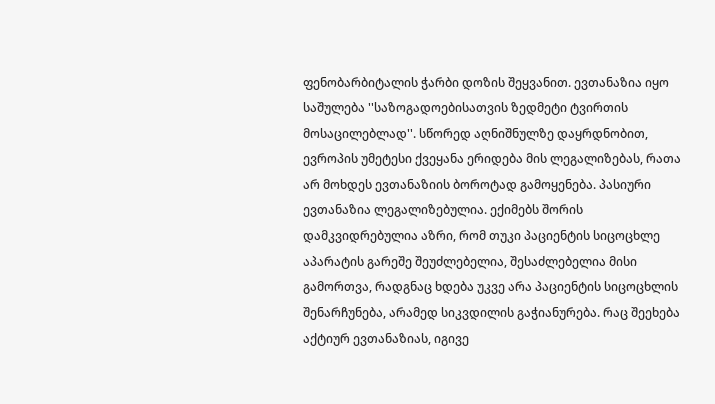ფენობარბიტალის ჭარბი დოზის შეყვანით. ევთანაზია იყო საშულება ''საზოგადოებისათვის ზედმეტი ტვირთის მოსაცილებლად''. სწორედ აღნიშნულზე დაყრდნობით, ევროპის უმეტესი ქვეყანა ერიდება მის ლეგალიზებას, რათა არ მოხდეს ევთანაზიის ბოროტად გამოყენება. პასიური ევთანაზია ლეგალიზებულია. ექიმებს შორის დამკვიდრებულია აზრი, რომ თუკი პაციენტის სიცოცხლე აპარატის გარეშე შეუძლებელია, შესაძლებელია მისი გამორთვა, რადგნაც ხდება უკვე არა პაციენტის სიცოცხლის შენარჩუნება, არამედ სიკვდილის გაჭიანურება. რაც შეეხება აქტიურ ევთანაზიას, იგივე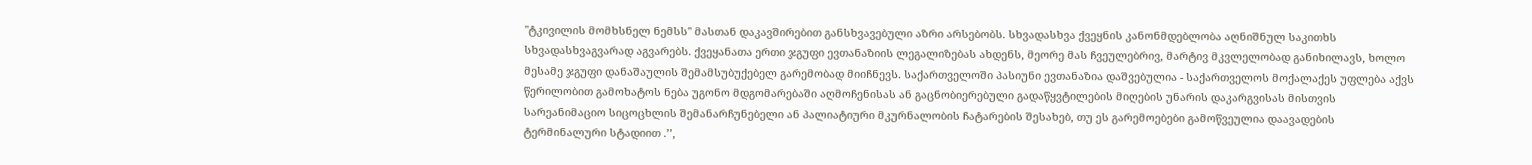''ტკივილის მომხსნელ ნემსს'' მასთან დაკავშირებით განსხვავებული აზრი არსებობს. სხვადასხვა ქვეყნის კანონმდებლობა აღნიშნულ საკითხს სხვადასხვაგვარად აგვარებს. ქვეყანათა ერთი ჯგუფი ევთანაზიის ლეგალიზებას ახდენს, მეორე მას ჩვეულებრივ, მარტივ მკვლელობად განიხილავს, ხოლო მესამე ჯგუფი დანაშაულის შემამსუბუქებელ გარემობად მიიჩნევს. საქართველოში პასიუნი ევთანაზია დაშვებულია - საქართველოს მოქალაქეს უფლება აქვს წერილობით გამოხატოს ნება უგონო მდგომარებაში აღმოჩენისას ან გაცნობიერებული გადაწყვტილების მიღების უნარის დაკარგვისას მისთვის სარეანიმაციო სიცოცხლის შემანარჩუნებელი ან პალიატიური მკურნალობის ჩატარების შესახებ, თუ ეს გარემოებები გამოწვეულია დაავადების ტერმინალური სტადიით .’’,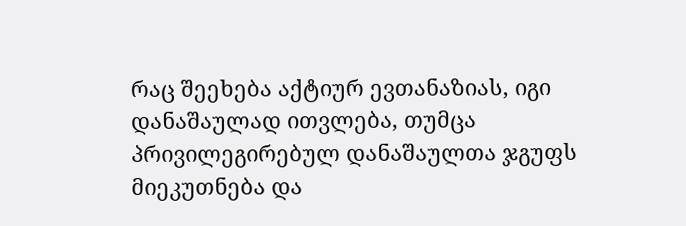რაც შეეხება აქტიურ ევთანაზიას, იგი დანაშაულად ითვლება, თუმცა პრივილეგირებულ დანაშაულთა ჯგუფს მიეკუთნება და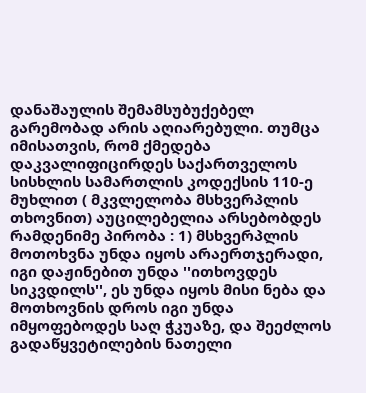დანაშაულის შემამსუბუქებელ გარემობად არის აღიარებული. თუმცა იმისათვის, რომ ქმედება დაკვალიფიცირდეს საქართველოს სისხლის სამართლის კოდექსის 110-ე მუხლით ( მკვლელობა მსხვერპლის თხოვნით) აუცილებელია არსებობდეს რამდენიმე პირობა : 1) მსხვერპლის მოთოხვნა უნდა იყოს არაერთჯერადი, იგი დაჟინებით უნდა ''ითხოვდეს სიკვდილს'', ეს უნდა იყოს მისი ნება და მოთხოვნის დროს იგი უნდა იმყოფებოდეს საღ ჭკუაზე, და შეეძლოს გადაწყვეტილების ნათელი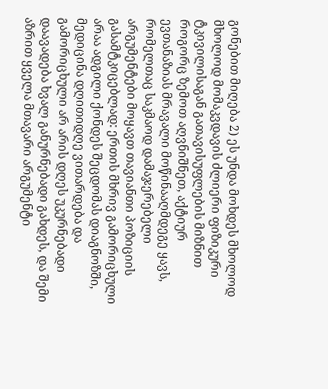გონებით მიღება 2) ეს უნდა მოხდეს მხოლოდ მხოლოდ მომაკვდავის ძლიერი ფიზიკური ტკივილისაგან გათავისუფლების მიზნით როგორც ზემოთ აღვნიშნეთ, აქტიურ ევთანაზიას მრავალი მოწინააღმდეგე ყავს, რომელთაც საკმაოდ დამაჯერებელი არგუმენტები მოყავთ თავიანთი პოზიციის გასამტკიცებლად: ერთის მხრივ გამორიცხული არაა ადგილი ქონდეს შეცდომას დიაგნოზში, მედიცინა დღითიდღე ვითარდება და გამორიცხული არ არის დღეს უკურნებადი დაავადება ხვალ განურნებადი გახდეს, და შემი აზრით ყველა მთავარი არგუმენტი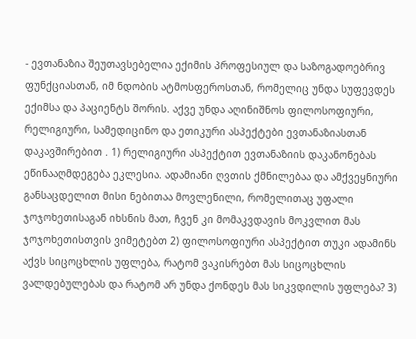- ევთანაზია შეუთავსებელია ექიმის პროფესიულ და საზოგადოებრივ ფუნქციასთან, იმ ნდობის ატმოსფეროსთან, რომელიც უნდა სუფევდეს ექიმსა და პაციენტს შორის. აქვე უნდა აღინიშნოს ფილოსოფიური, რელიგიური, სამედიცინო და ეთიკური ასპექტები ევთანაზიასთან დაკავშირებით . 1) რელიგიური ასპექტით ევთანაზიის დაკანონებას ეწინააღმდეგება ეკლესია. ადამიანი ღვთის ქმნილებაა და ამქვეყნიური განსაცდელით მისი ნებითაა მოვლენილი, რომელითაც უფალი ჯოჯოხეთისაგან იხსნის მათ, ჩვენ კი მომაკვდავის მოკვლით მას ჯოჯოხეთისთვის ვიმეტებთ 2) ფილოსოფიური ასპექტით თუკი ადამინს აქვს სიცოცხლის უფლება, რატომ ვაკისრებთ მას სიცოცხლის ვალდებულებას და რატომ არ უნდა ქონდეს მას სიკვდილის უფლება? 3)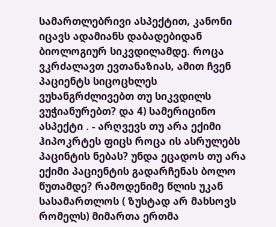სამართლებრივი ასპექტით, კანონი იცავს ადამიანს დაბადებიდან ბიოლოგიურ სიკვდილამდე. როცა ვკრძალავთ ევთანაზიას, ამით ჩვენ პაციენტს სიცოცხლეს ვუხანგრძლივებთ თუ სიკვდილს ვუჭიანურებთ? და 4) სამერიცინო ასპექტი . - არღვევს თუ არა ექიმი ჰიპოკრტეს ფიცს როცა ის ასრულებს პაცინტის ნებას? უნდა ეცადოს თუ არა ექიმი პაციენტის გადარჩენას ბოლო წუთამდე? რამოდენიმე წლის უკან სასამართლოს ( ზუსტად არ მახსოვს რომელს) მიმართა ერთმა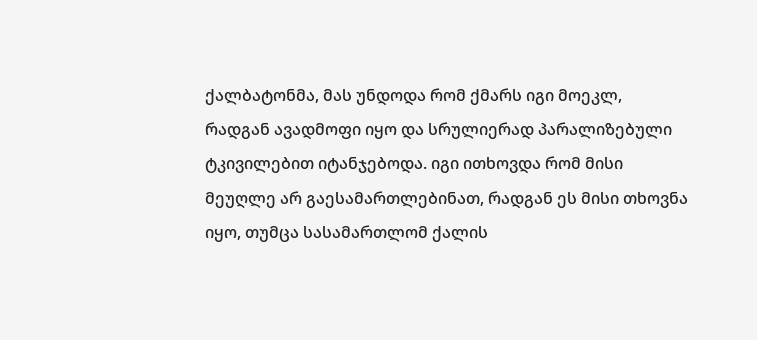ქალბატონმა, მას უნდოდა რომ ქმარს იგი მოეკლ, რადგან ავადმოფი იყო და სრულიერად პარალიზებული ტკივილებით იტანჯებოდა. იგი ითხოვდა რომ მისი მეუღლე არ გაესამართლებინათ, რადგან ეს მისი თხოვნა იყო, თუმცა სასამართლომ ქალის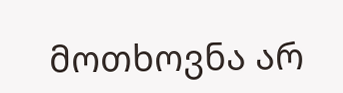მოთხოვნა არ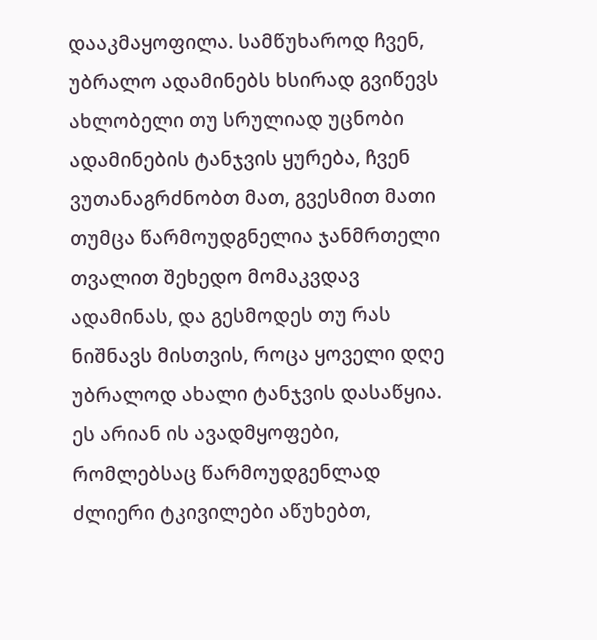დააკმაყოფილა. სამწუხაროდ ჩვენ, უბრალო ადამინებს ხსირად გვიწევს ახლობელი თუ სრულიად უცნობი ადამინების ტანჯვის ყურება, ჩვენ ვუთანაგრძნობთ მათ, გვესმით მათი თუმცა წარმოუდგნელია ჯანმრთელი თვალით შეხედო მომაკვდავ ადამინას, და გესმოდეს თუ რას ნიშნავს მისთვის, როცა ყოველი დღე უბრალოდ ახალი ტანჯვის დასაწყია. ეს არიან ის ავადმყოფები, რომლებსაც წარმოუდგენლად ძლიერი ტკივილები აწუხებთ,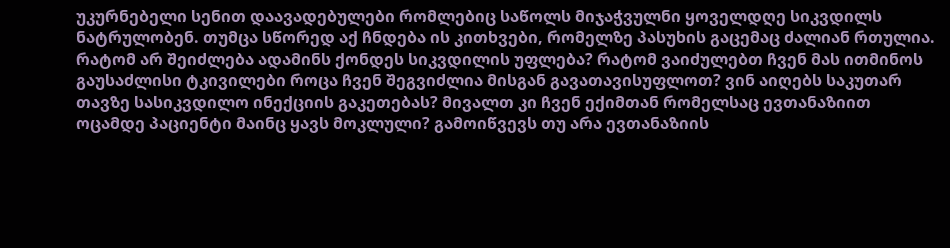უკურნებელი სენით დაავადებულები რომლებიც საწოლს მიჯაჭვულნი ყოველდღე სიკვდილს ნატრულობენ. თუმცა სწორედ აქ ჩნდება ის კითხვები, რომელზე პასუხის გაცემაც ძალიან რთულია. რატომ არ შეიძლება ადამინს ქონდეს სიკვდილის უფლება? რატომ ვაიძულებთ ჩვენ მას ითმინოს გაუსაძლისი ტკივილები როცა ჩვენ შეგვიძლია მისგან გავათავისუფლოთ? ვინ აიღებს საკუთარ თავზე სასიკვდილო ინექციის გაკეთებას? მივალთ კი ჩვენ ექიმთან რომელსაც ევთანაზიით ოცამდე პაციენტი მაინც ყავს მოკლული? გამოიწვევს თუ არა ევთანაზიის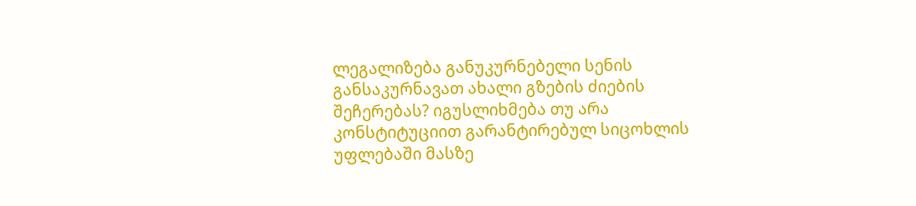ლეგალიზება განუკურნებელი სენის განსაკურნავათ ახალი გზების ძიების შეჩერებას? იგუსლიხმება თუ არა კონსტიტუციით გარანტირებულ სიცოხლის უფლებაში მასზე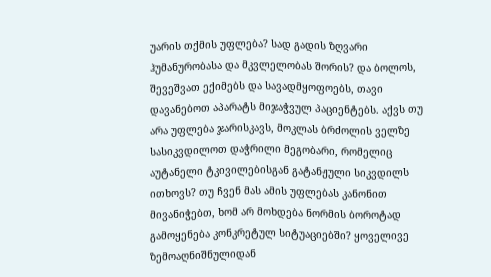უარის თქმის უფლება? სად გადის ზღვარი ჰუმანურობასა და მკვლელობას შორის? და ბოლოს, შევეშვათ ექიმებს და სავადმყოფოებს, თავი დავანებოთ აპარატს მიჯაჭვულ პაციენტებს. აქვს თუ არა უფლება ჯარისკავს, მოკლას ბრძოლის ველზე სასიკვდილოთ დაჭრილი მეგობარი, რომელიც აუტანელი ტკივილებისგან გატანჟული სიკვდილს ითხოვს? თუ ჩვენ მას ამის უფლებას კანონით მივანიჭებთ, ხომ არ მოხდება ნორმის ბოროტად გამოყენება კონკრეტულ სიტუაციებში? ყოველივე ზემოაღნიშნულიდან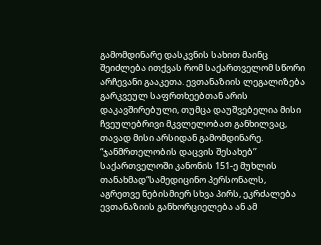გამომდინარე დასკვნის სახით მაინც შეიძლება ითქვას რომ საქართველომ სწორი არჩევანი გააკეთა. ევთანაზიის ლეგალიზება გარკვეულ საფრთხეებთან არის დაკავშირებული, თუმცა დაუშვებელია მისი ჩვეულებრივი მკვლელობათ განხილვაც, თავად მისი არსიდან გამომდინარე. “ჯანმრთელობის დაცვის შესახებ’’ საქართველოში კანონის 151-ე მუხლის თანახმად“სამედიცინო პერსონალს, აგრეთვე ნებისმიერ სხვა პირს, ეკრძალება ევთანაზიის განხორციელება ან ამ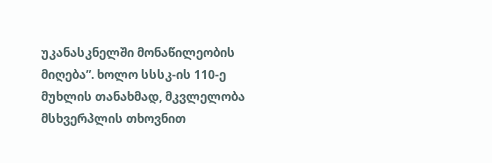უკანასკნელში მონაწილეობის მიღება”. ხოლო სსსკ-ის 110-ე მუხლის თანახმად, მკვლელობა მსხვერპლის თხოვნით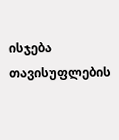ისჯება თავისუფლების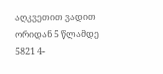აღკვეთით ვადით ორიდან 5 წლამდე 5821 4-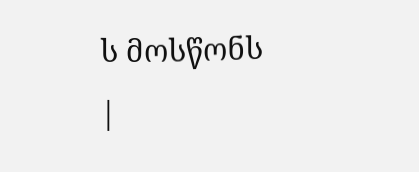ს მოსწონს
|